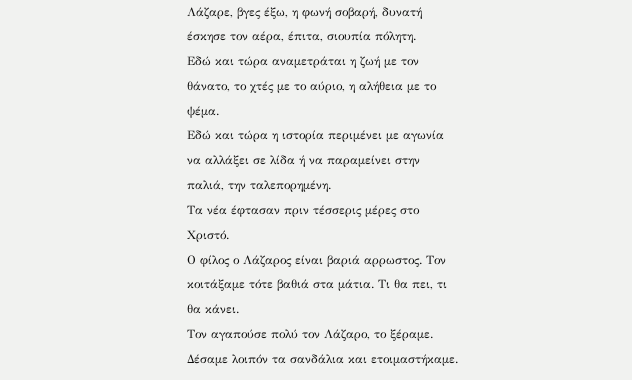Λάζαρε, βγες έξω, η φωνή σοβαρή, δυνατή έσκησε τον αέρα, έπιτα, σιουπία πόλητη.
Εδώ και τώρα αναμετράται η ζωή με τον θάνατο, το χτές με το αύριο, η αλήθεια με το ψέμα.
Εδώ και τώρα η ιστορία περιμένει με αγωνία να αλλάξει σε λίδα ή να παραμείνει στην παλιά, την ταλεπορημένη.
Τα νέα έφτασαν πριν τέσσερις μέρες στο Χριστό.
Ο φίλος ο Λάζαρος είναι βαριά αρρωστος. Τον κοιτάξαμε τότε βαθιά στα μάτια. Τι θα πει, τι θα κάνει.
Τον αγαπούσε πολύ τον Λάζαρο, το ξέραμε. Δέσαμε λοιπόν τα σανδάλια και ετοιμαστήκαμε.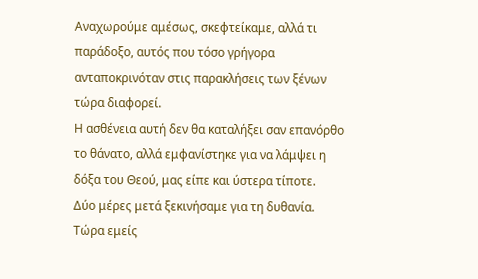Αναχωρούμε αμέσως, σκεφτείκαμε, αλλά τι παράδοξο, αυτός που τόσο γρήγορα ανταποκρινόταν στις παρακλήσεις των ξένων τώρα διαφορεί.
Η ασθένεια αυτή δεν θα καταλήξει σαν επανόρθο το θάνατο, αλλά εμφανίστηκε για να λάμψει η δόξα του Θεού, μας είπε και ύστερα τίποτε.
Δύο μέρες μετά ξεκινήσαμε για τη δυθανία. Τώρα εμείς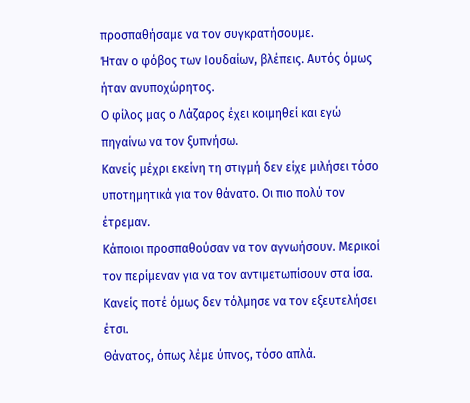προσπαθήσαμε να τον συγκρατήσουμε.
Ήταν ο φόβος των Ιουδαίων, βλέπεις. Αυτός όμως ήταν ανυποχώρητος.
Ο φίλος μας ο Λάζαρος έχει κοιμηθεί και εγώ πηγαίνω να τον ξυπνήσω.
Κανείς μέχρι εκείνη τη στιγμή δεν είχε μιλήσει τόσο υποτημητικά για τον θάνατο. Οι πιο πολύ τον έτρεμαν.
Κάποιοι προσπαθούσαν να τον αγνωήσουν. Μερικοί τον περίμεναν για να τον αντιμετωπίσουν στα ίσα.
Κανείς ποτέ όμως δεν τόλμησε να τον εξευτελήσει έτσι.
Θάνατος, όπως λέμε ύπνος, τόσο απλά.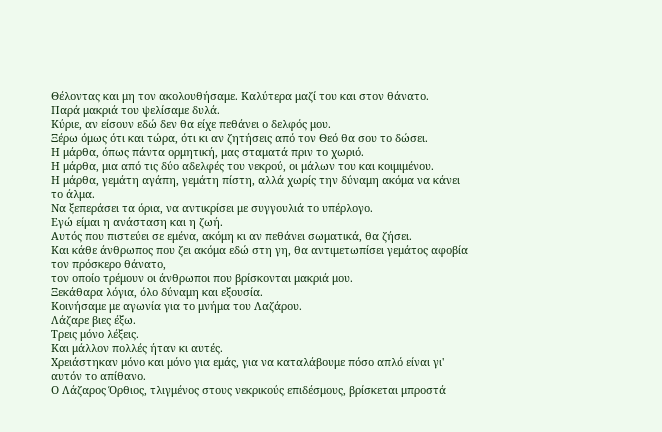Θέλοντας και μη τον ακολουθήσαμε. Καλύτερα μαζί του και στον θάνατο.
Παρά μακριά του ψελίσαμε δυλά.
Κύριε, αν είσουν εδώ δεν θα είχε πεθάνει ο δελφός μου.
Ξέρω όμως ότι και τώρα, ότι κι αν ζητήσεις από τον Θεό θα σου το δώσει.
Η μάρθα, όπως πάντα ορμητική, μας σταματά πριν το χωριό.
Η μάρθα, μια από τις δύο αδελφές του νεκρού, οι μάλων του και κοιμιμένου.
Η μάρθα, γεμάτη αγάπη, γεμάτη πίστη, αλλά χωρίς την δύναμη ακόμα να κάνει το άλμα.
Να ξεπεράσει τα όρια, να αντικρίσει με συγγουλιά το υπέρλογο.
Εγώ είμαι η ανάσταση και η ζωή.
Αυτός που πιστεύει σε εμένα, ακόμη κι αν πεθάνει σωματικά, θα ζήσει.
Και κάθε άνθρωπος που ζει ακόμα εδώ στη γη, θα αντιμετωπίσει γεμάτος αφοβία τον πρόσκερο θάνατο,
τον οποίο τρέμουν οι άνθρωποι που βρίσκονται μακριά μου.
Ξεκάθαρα λόγια, όλο δύναμη και εξουσία.
Κοινήσαμε με αγωνία για το μνήμα του Λαζάρου.
Λάζαρε βιες έξω.
Τρεις μόνο λέξεις.
Και μάλλον πολλές ήταν κι αυτές.
Χρειάστηκαν μόνο και μόνο για εμάς, για να καταλάβουμε πόσο απλό είναι γι' αυτόν το απίθανο.
Ο Λάζαρος Όρθιος, τλιγμένος στους νεκρικούς επιδέσμους, βρίσκεται μπροστά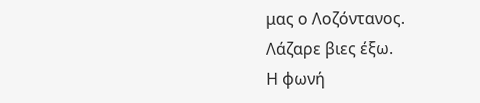μας ο Λοζόντανος.
Λάζαρε βιες έξω.
Η φωνή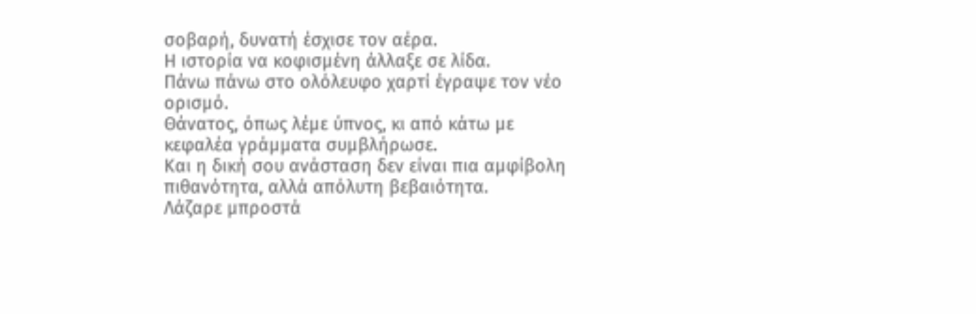σοβαρή, δυνατή έσχισε τον αέρα.
Η ιστορία να κοφισμένη άλλαξε σε λίδα.
Πάνω πάνω στο ολόλευφο χαρτί έγραψε τον νέο ορισμό.
Θάνατος, όπως λέμε ύπνος, κι από κάτω με κεφαλέα γράμματα συμβλήρωσε.
Και η δική σου ανάσταση δεν είναι πια αμφίβολη πιθανότητα, αλλά απόλυτη βεβαιότητα.
Λάζαρε μπροστά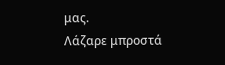μας.
Λάζαρε μπροστά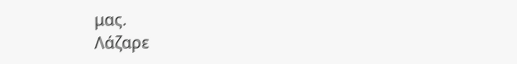μας.
Λάζαρε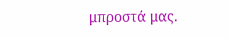μπροστά μας.